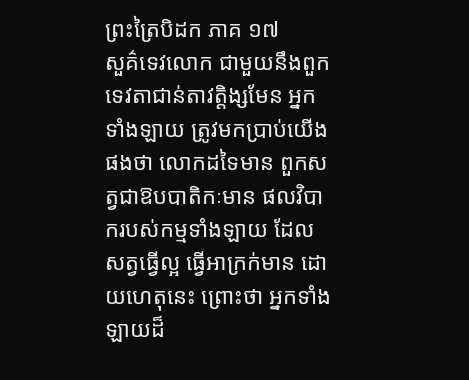ព្រះត្រៃបិដក ភាគ ១៧
សួគ៌ទេវលោក ជាមួយនឹងពួកទេវតាជាន់តាវត្តិង្សមែន អ្នកទាំងឡាយ ត្រូវមកប្រាប់យើងផងថា លោកដទៃមាន ពួកសត្វជាឱបបាតិកៈមាន ផលវិបាករបស់កម្មទាំងឡាយ ដែលសត្វធ្វើល្អ ធ្វើអាក្រក់មាន ដោយហេតុនេះ ព្រោះថា អ្នកទាំងឡាយដ៏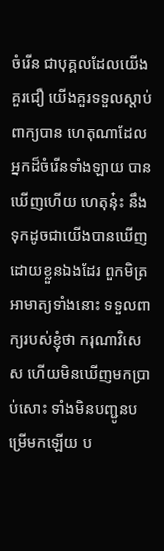ចំរើន ជាបុគ្គលដែលយើងគួរជឿ យើងគួរទទួលស្តាប់ពាក្យបាន ហេតុណាដែលអ្នកដ៏ចំរើនទាំងឡាយ បានឃើញហើយ ហេតុនុ៎ះ នឹងទុកដូចជាយើងបានឃើញដោយខ្លួនឯងដែរ ពួកមិត្រអាមាត្យទាំងនោះ ទទួលពាក្យរបស់ខ្ញុំថា ករុណាវិសេស ហើយមិនឃើញមកប្រាប់សោះ ទាំងមិនបញ្ជូនបម្រើមកឡើយ ប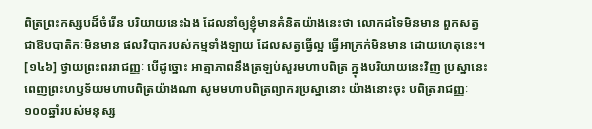ពិត្រព្រះកស្សបដ៏ចំរើន បរិយាយនេះឯង ដែលនាំឲ្យខ្ញុំមានគំនិតយ៉ាងនេះថា លោកដទៃមិនមាន ពួកសត្វជាឱបបាតិកៈមិនមាន ផលវិបាករបស់កម្មទាំងឡាយ ដែលសត្វធ្វើល្អ ធ្វើអាក្រក់មិនមាន ដោយហេតុនេះ។
[១៤៦] ថ្វាយព្រះពររាជញ្ញៈ បើដូច្នោះ អាត្មាភាពនឹងត្រឡប់សួរមហាបពិត្រ ក្នុងបរិយាយនេះវិញ ប្រស្នានេះ ពេញព្រះហឫទ័យមហាបពិត្រយ៉ាងណា សូមមហាបពិត្រព្យាករប្រស្នានោះ យ៉ាងនោះចុះ បពិត្ររាជញ្ញៈ ១០០ឆ្នាំរបស់មនុស្ស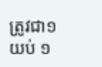ត្រូវជា១យប់ ១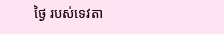ថ្ងៃ របស់ទេវតា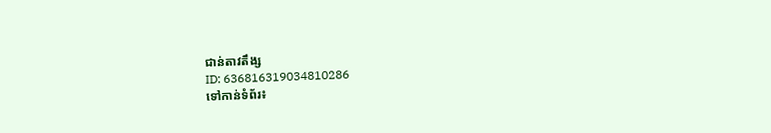ជាន់តាវតឹង្ស
ID: 636816319034810286
ទៅកាន់ទំព័រ៖